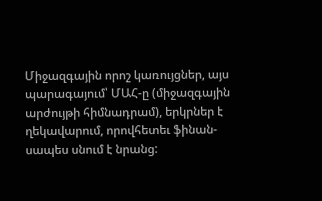Միջազգային որոշ կառույցներ, այս պարագայում՝ ՄԱՀ-ը (միջազգային արժույթի հիմնադրամ), երկրներ է ղեկավարում, որովհետեւ ֆինան-սապես սնում է նրանց: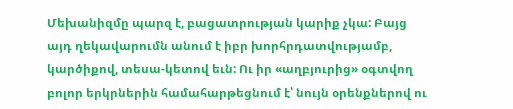Մեխանիզմը պարզ է, բացատրության կարիք չկա: Բայց այդ ղեկավարումն անում է իբր խորհրդատվությամբ, կարծիքով, տեսա-կետով եւն: Ու իր «աղբյուրից» օգտվող բոլոր երկրներին համահարթեցնում է՝ նույն օրենքներով ու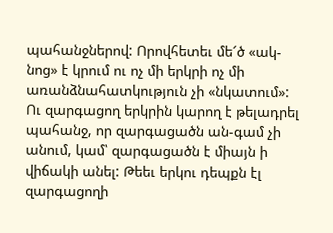պահանջներով: Որովհետեւ մե՜ծ «ակ-նոց» է կրում ու ոչ մի երկրի ոչ մի առանձնահատկություն չի «նկատում»: Ու զարգացող երկրին կարող է թելադրել պահանջ, որ զարգացածն ան-գամ չի անում, կամ՝ զարգացածն է միայն ի վիճակի անել: Թեեւ երկու դեպքն էլ զարգացողի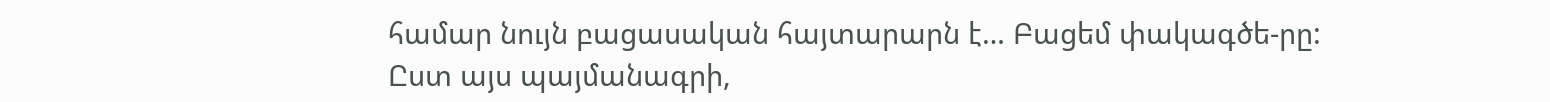համար նույն բացասական հայտարարն է… Բացեմ փակագծե-րը:
Ըստ այս պայմանագրի,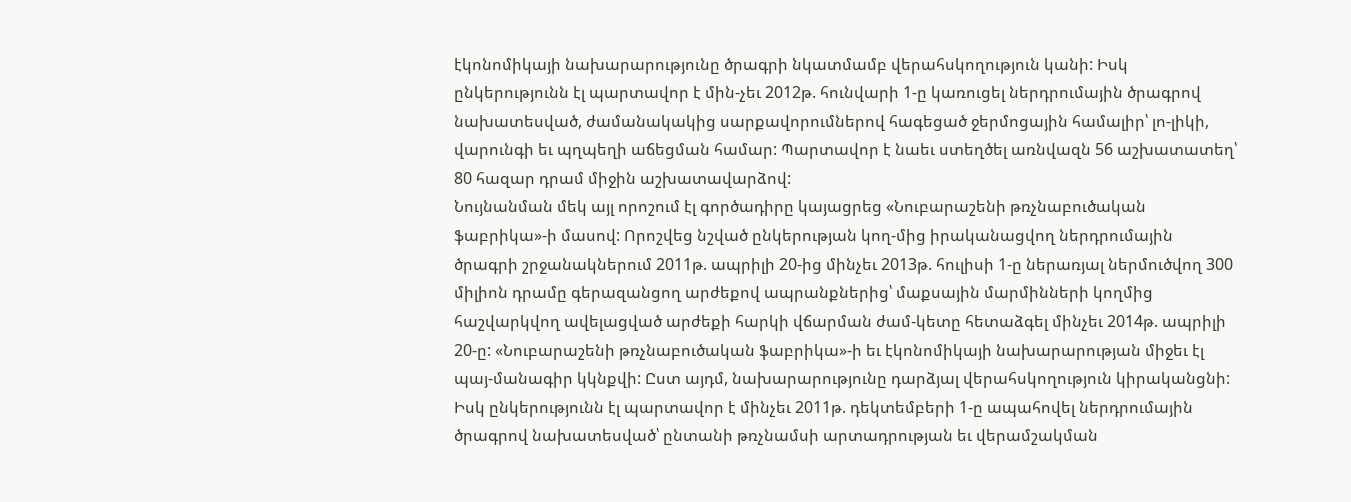էկոնոմիկայի նախարարությունը ծրագրի նկատմամբ վերահսկողություն կանի: Իսկ ընկերությունն էլ պարտավոր է մին-չեւ 2012թ. հունվարի 1-ը կառուցել ներդրումային ծրագրով նախատեսված, ժամանակակից սարքավորումներով հագեցած ջերմոցային համալիր՝ լո-լիկի, վարունգի եւ պղպեղի աճեցման համար: Պարտավոր է նաեւ ստեղծել առնվազն 56 աշխատատեղ՝ 80 հազար դրամ միջին աշխատավարձով:
Նույնանման մեկ այլ որոշում էլ գործադիրը կայացրեց «Նուբարաշենի թռչնաբուծական ֆաբրիկա»-ի մասով: Որոշվեց նշված ընկերության կող-մից իրականացվող ներդրումային ծրագրի շրջանակներում 2011թ. ապրիլի 20-ից մինչեւ 2013թ. հուլիսի 1-ը ներառյալ ներմուծվող 300 միլիոն դրամը գերազանցող արժեքով ապրանքներից՝ մաքսային մարմինների կողմից հաշվարկվող ավելացված արժեքի հարկի վճարման ժամ-կետը հետաձգել մինչեւ 2014թ. ապրիլի 20-ը: «Նուբարաշենի թռչնաբուծական ֆաբրիկա»-ի եւ էկոնոմիկայի նախարարության միջեւ էլ պայ-մանագիր կկնքվի: Ըստ այդմ, նախարարությունը դարձյալ վերահսկողություն կիրականցնի: Իսկ ընկերությունն էլ պարտավոր է մինչեւ 2011թ. դեկտեմբերի 1-ը ապահովել ներդրումային ծրագրով նախատեսված՝ ընտանի թռչնամսի արտադրության եւ վերամշակման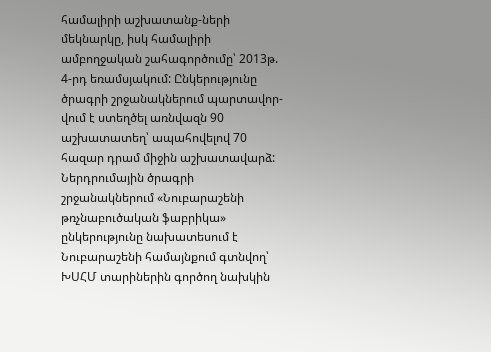համալիրի աշխատանք-ների մեկնարկը, իսկ համալիրի ամբողջական շահագործումը՝ 2013թ. 4-րդ եռամսյակում: Ընկերությունը ծրագրի շրջանակներում պարտավոր-վում է ստեղծել առնվազն 90 աշխատատեղ՝ ապահովելով 70 հազար դրամ միջին աշխատավարձ: Ներդրումային ծրագրի շրջանակներում «Նուբարաշենի թռչնաբուծական ֆաբրիկա» ընկերությունը նախատեսում է Նուբարաշենի համայնքում գտնվող՝ ԽՍՀՄ տարիներին գործող նախկին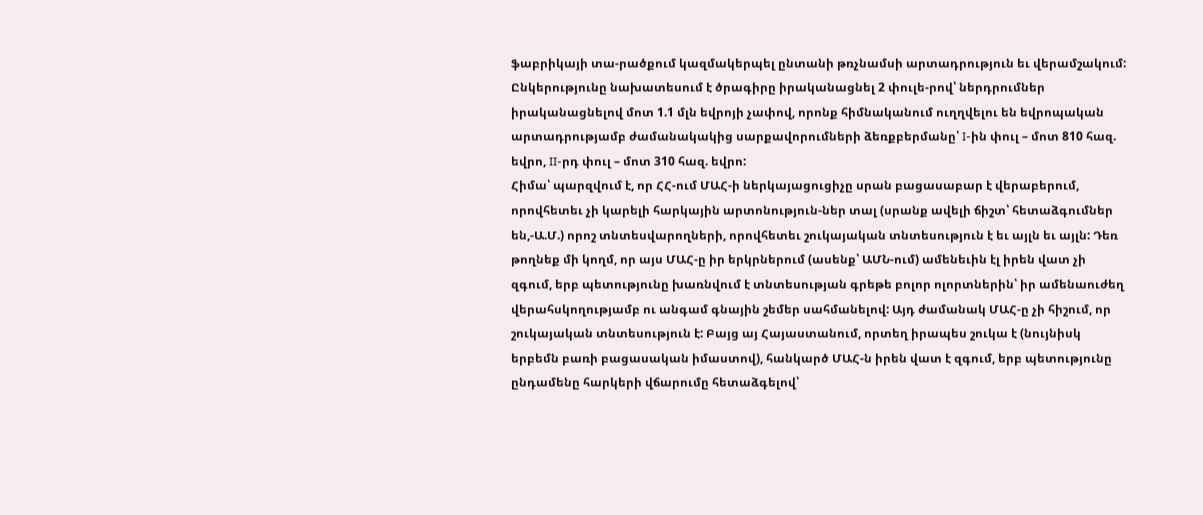ֆաբրիկայի տա-րածքում կազմակերպել ընտանի թռչնամսի արտադրություն եւ վերամշակում: Ընկերությունը նախատեսում է ծրագիրը իրականացնել 2 փուլե-րով՝ ներդրումներ իրականացնելով մոտ 1.1 մլն եվրոյի չափով, որոնք հիմնականում ուղղվելու են եվրոպական արտադրությամբ ժամանակակից սարքավորումների ձեռքբերմանը՝ I-ին փուլ – մոտ 810 հազ. եվրո, II-րդ փուլ – մոտ 310 հազ. եվրո:
Հիմա՝ պարզվում է, որ ՀՀ-ում ՄԱՀ-ի ներկայացուցիչը սրան բացասաբար է վերաբերում, որովհետեւ չի կարելի հարկային արտոնություն-ներ տալ (սրանք ավելի ճիշտ՝ հետաձգումներ են,-Ա.Մ.) որոշ տնտեսվարողների, որովհետեւ շուկայական տնտեսություն է եւ այլն եւ այլն: Դեռ թողնեք մի կողմ, որ այս ՄԱՀ-ը իր երկրներում (ասենք՝ ԱՄՆ-ում) ամենեւին էլ իրեն վատ չի զգում, երբ պետությունը խառնվում է տնտեսության գրեթե բոլոր ոլորտներին՝ իր ամենաուժեղ վերահսկողությամբ ու անգամ գնային շեմեր սահմանելով: Այդ ժամանակ ՄԱՀ-ը չի հիշում, որ շուկայական տնտեսություն է: Բայց այ Հայաստանում, որտեղ իրապես շուկա է (նույնիսկ երբեմն բառի բացասական իմաստով), հանկարծ ՄԱՀ-ն իրեն վատ է զգում, երբ պետությունը ընդամենը հարկերի վճարումը հետաձգելով՝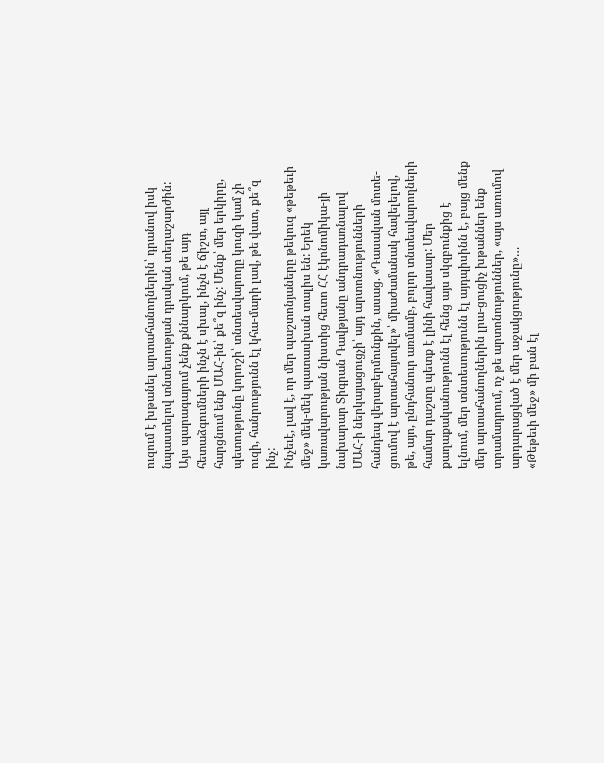ուզում է խթանել արտահանողներին՝ դրանով իսկ նպաստելով տնտեսության դրական տեղաշարժին: Այս պարագայում չենք քննարկում, թե այդ հետաձգումների ինչն է սխալ, ինչն է ճիշտ, այլ հարցնում ենք ՄԱՀ-ին՝ քե՞զ ինչ: Մենք՝ մեր երկիրը, պետությունը կորոշի՝ տնտեսվարողը կուզի կամ չի ուզի, հանրությունն էլ կհա-մարի լավ, թե վատ, քե՞զ ինչ:
Ինչեւէ, լավ է, որ մեր պաշտոնյաները թեկուզ «թեթեւի մեջ» մեկ-մեկ պատասխան տալիս են: Երեկ կառավարության նիստից հետո ՀՀ էկոնոմիկա-յի նախարար Տիգրան Դավթյանը անդրադառնալով ՄԱՀ-ի ներկայացուցչի՝ այդ արտոնությունների հանդեպ վերաբերմունքին, ասաց. «Դասական մոտե-ցումով է արտահայտվել»՝ միաժամանակ հավելելով, թե, այո, ընդհանուր առմամբ, բոլոր տնտեսվարողների համար դաշտը պետք է լինի հավասար: Մեր քաղաքականությունն էլ հենց այս սկզբունքից է ելնում, մեր տնտեսությունն էլ այդպիսինն է, բայց մենք մեր արտահանողներին լրա-ցուցիչ խթաններ ենք տրամադրում, ոչ թե արտոնություններ, «այս առումով արդարացված է մեր աջակցությունը»…
«Թեթեւի մեջ» մի բան էլ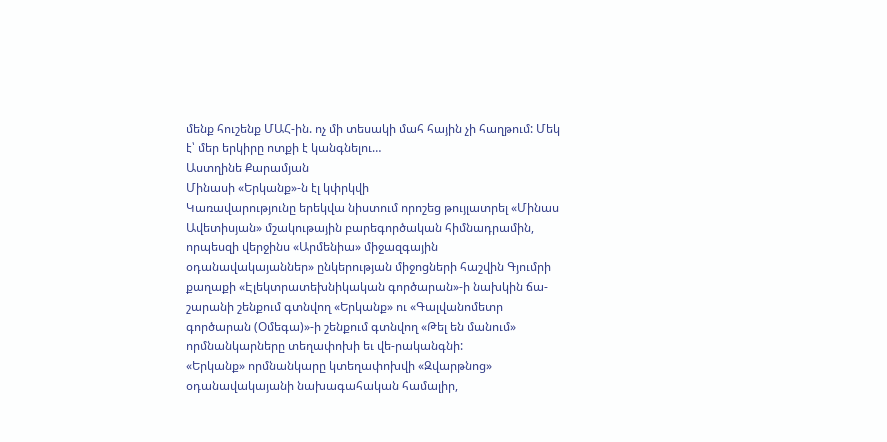մենք հուշենք ՄԱՀ-ին. ոչ մի տեսակի մահ հային չի հաղթում: Մեկ է՝ մեր երկիրը ոտքի է կանգնելու…
Աստղինե Քարամյան
Մինասի «Երկանք»-ն էլ կփրկվի
Կառավարությունը երեկվա նիստում որոշեց թույլատրել «Մինաս Ավետիսյան» մշակութային բարեգործական հիմնադրամին, որպեսզի վերջինս «Արմենիա» միջազգային օդանավակայաններ» ընկերության միջոցների հաշվին Գյումրի քաղաքի «Էլեկտրատեխնիկական գործարան»-ի նախկին ճա-շարանի շենքում գտնվող «Երկանք» ու «Գալվանոմետր գործարան (Օմեգա)»-ի շենքում գտնվող «Թել են մանում» որմնանկարները տեղափոխի եւ վե-րականգնի:
«Երկանք» որմնանկարը կտեղափոխվի «Զվարթնոց» օդանավակայանի նախագահական համալիր,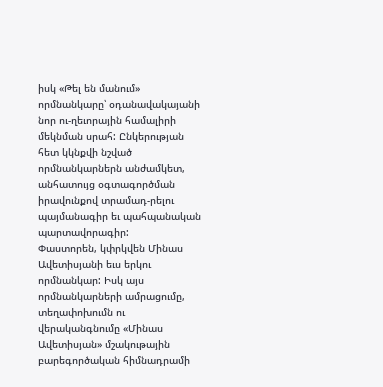իսկ «Թել են մանում» որմնանկարը՝ օդանավակայանի նոր ու-ղեւորային համալիրի մեկնման սրահ: Ընկերության հետ կկնքվի նշված որմնանկարներն անժամկետ, անհատույց օգտագործման իրավունքով տրամադ-րելու պայմանագիր եւ պահպանական պարտավորագիր:
Փաստորեն, կփրկվեն Մինաս Ավետիսյանի եւս երկու որմնանկար: Իսկ այս որմնանկարների ամրացումը, տեղափոխումն ու վերականգնումը «Մինաս Ավետիսյան» մշակութային բարեգործական հիմնադրամի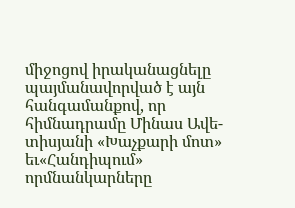միջոցով իրականացնելը պայմանավորված է այն հանգամանքով, որ հիմնադրամը Մինաս Ավե-տիսյանի «Խաչքարի մոտ» եւ«Հանդիպում» որմնանկարները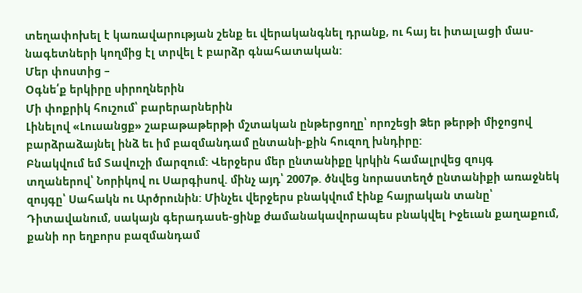տեղափոխել է կառավարության շենք եւ վերականգնել դրանք, ու հայ եւ իտալացի մաս-նագետների կողմից էլ տրվել է բարձր գնահատական:
Մեր փոստից –
Օգնե՛ք երկիրը սիրողներին
Մի փոքրիկ հուշում՝ բարերարներին
Լինելով «Լուսանցք» շաբաթաթերթի մշտական ընթերցողը՝ որոշեցի Ձեր թերթի միջոցով բարձրաձայնել ինձ եւ իմ բազմանդամ ընտանի-քին հուզող խնդիրը:
Բնակվում եմ Տավուշի մարզում: Վերջերս մեր ընտանիքը կրկին համալրվեց զույգ տղաներով՝ Նորիկով ու Սարգիսով. մինչ այդ՝ 2007թ. ծնվեց նորաստեղծ ընտանիքի առաջնեկ զույգը՝ Սահակն ու Արծրունին: Մինչեւ վերջերս բնակվում էինք հայրական տանը՝ Դիտավանում, սակայն գերադասե-ցինք ժամանակավորապես բնակվել Իջեւան քաղաքում, քանի որ եղբորս բազմանդամ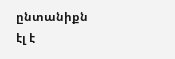ընտանիքն էլ է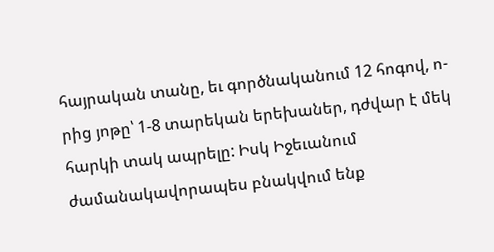հայրական տանը, եւ գործնականում 12 հոգով, ո-րից յոթը՝ 1-8 տարեկան երեխաներ, դժվար է մեկ հարկի տակ ապրելը: Իսկ Իջեւանում ժամանակավորապես բնակվում ենք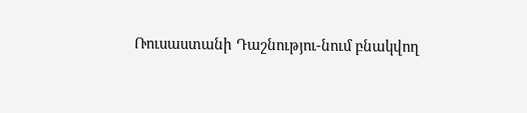Ռուսաստանի Դաշնությու-նում բնակվող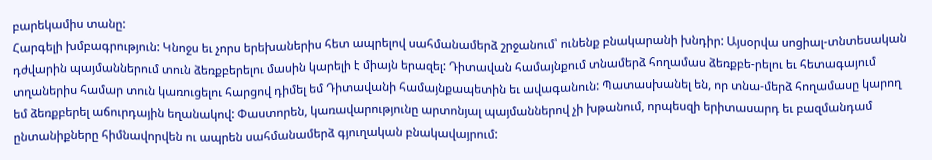բարեկամիս տանը:
Հարգելի խմբագրություն: Կնոջս եւ չորս երեխաներիս հետ ապրելով սահմանամերձ շրջանում՝ ունենք բնակարանի խնդիր: Այսօրվա սոցիալ-տնտեսական դժվարին պայմաններում տուն ձեռքբերելու մասին կարելի է միայն երազել: Դիտավան համայնքում տնամերձ հողամաս ձեռքբե-րելու եւ հետագայում տղաներիս համար տուն կառուցելու հարցով դիմել եմ Դիտավանի համայնքապետին եւ ավագանուն: Պատասխանել են, որ տնա-մերձ հողամասը կարող եմ ձեռքբերել աճուրդային եղանակով: Փաստորեն, կառավարությունը արտոնյալ պայմաններով չի խթանում, որպեսզի երիտասարդ եւ բազմանդամ ընտանիքները հիմնավորվեն ու ապրեն սահմանամերձ գյուղական բնակավայրում: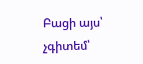Բացի այս՝ չգիտեմ՝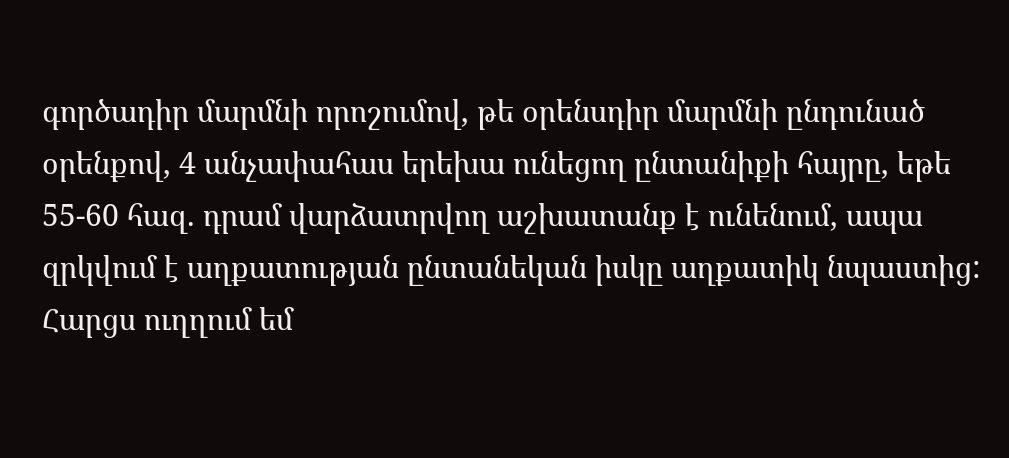գործադիր մարմնի որոշումով, թե օրենսդիր մարմնի ընդունած օրենքով, 4 անչափահաս երեխա ունեցող ընտանիքի հայրը, եթե 55-60 հազ. դրամ վարձատրվող աշխատանք է ունենում, ապա զրկվում է աղքատության ընտանեկան իսկը աղքատիկ նպաստից:
Հարցս ուղղում եմ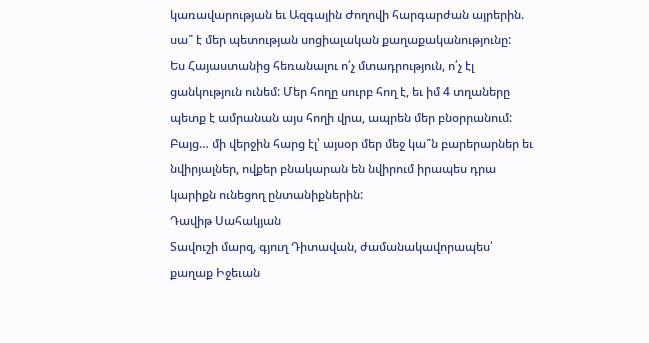կառավարության եւ Ազգային Ժողովի հարգարժան այրերին. սա՞ է մեր պետության սոցիալական քաղաքականությունը:
Ես Հայաստանից հեռանալու ո՛չ մտադրություն, ո՛չ էլ ցանկություն ունեմ: Մեր հողը սուրբ հող է, եւ իմ 4 տղաները պետք է ամրանան այս հողի վրա, ապրեն մեր բնօրրանում:
Բայց… մի վերջին հարց էլ՝ այսօր մեր մեջ կա՞ն բարերարներ եւ նվիրյալներ, ովքեր բնակարան են նվիրում իրապես դրա կարիքն ունեցող ընտանիքներին:
Դավիթ Սահակյան
Տավուշի մարզ, գյուղ Դիտավան, ժամանակավորապես՝ քաղաք Իջեւան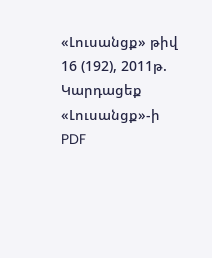«Լուսանցք» թիվ 16 (192), 2011թ.
Կարդացեք «Լուսանցք»-ի PDF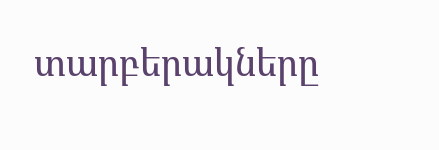տարբերակները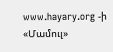www.hayary.org -ի «Մամուլ»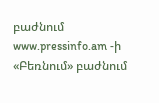բաժնում www.pressinfo.am -ի «Բեռնում» բաժնում